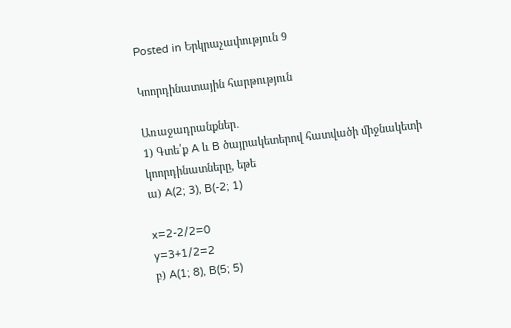Posted in Երկրաչափություն 9

Կոորդինատային հարթություն

Առաջադրանքներ․
1) Գտե՛ք A և B ծայրակետերով հատվածի միջնակետի կոորդինատները, եթե
ա) A(2; 3), B(-2; 1)

x=2-2/2=0
y=3+1/2=2
բ) A(1; 8), B(5; 5)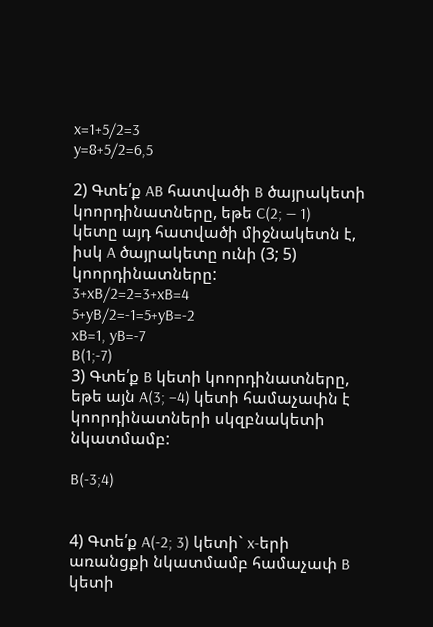x=1+5/2=3
y=8+5/2=6,5

2) Գտե՛ք AB հատվածի B ծայրակետի կոորդինատները, եթե C(2; — 1) կետը այդ հատվածի միջնակետն է, իսկ A ծայրակետը ունի (3; 5) կոորդինատները:
3+xB/2=2=3+xB=4
5+yB/2=-1=5+yB=-2
xB=1, yB=-7
B(1;-7)
3) Գտե՛ք B կետի կոորդինատները, եթե այն A(3; −4) կետի համաչափն է կոորդինատների սկզբնակետի նկատմամբ:

B(-3;4)


4) Գտե՛ք A(-2; 3) կետի` x-երի առանցքի նկատմամբ համաչափ B
կետի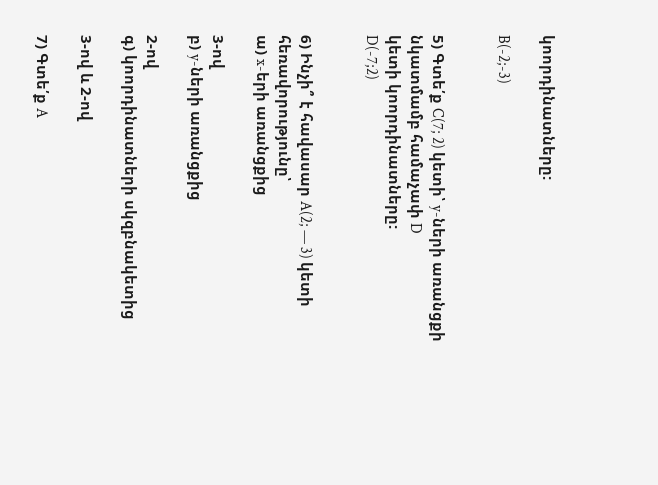կոորդինատները:

B(-2;-3)


5) Գտե՛ք C(7; 2) կետի՝ y-ների առանցքի նկատմամբ համաչափ D
կետի կոորդինատները:
D(-7;2)


6) Ինչի՞ է հավասար A(2; — 3) կետի հեռավորությունը՝
ա) x-երի առանցքից

3-ով
բ) y-ների առանցքից

2-ով
գ) կոորդինատների սկզբնակետից

3-ով և 2-ով

7) Գտե՛ք A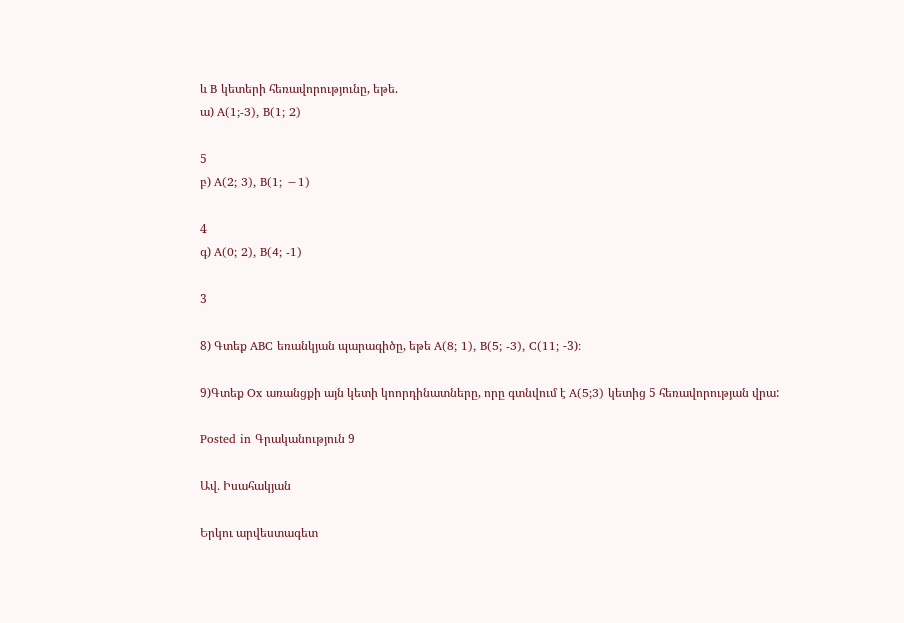և B կետերի հեռավորությունը, եթե.
ա) A(1;-3), B(1; 2)

5
բ) A(2; 3), B(1; −1)

4
գ) A(0; 2), B(4; -1)

3

8) Գտեք ABC եռանկյան պարագիծը, եթե A(8; 1), B(5; -3), C(11; -3)։

9)Գտեք Ox առանցքի այն կետի կոորդինատները, որը գտնվում է A(5;3) կետից 5 հեռավորության վրա:

Posted in Գրականություն 9

Ավ․ Իսահակյան

Երկու արվեստագետ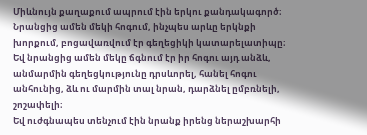Միևնույն քաղաքում ապրում էին երկու քանդակագործ։ Նրանցից ամեն մեկի հոգում, ինչպես արևը երկնքի խորքում, բոցավառվում էր գեղեցիկի կատարելատիպը։ Եվ նրանցից ամեն մեկը ճգնում էր իր հոգու այդ անձև, անմարմին գեղեցկությունը դրսևորել, հանել հոգու անհունից, ձև ու մարմին տալ նրան, դարձնել ըմբռնելի, շոշափելի։
Եվ ուժգնապես տենչում էին նրանք իրենց ներաշխարհի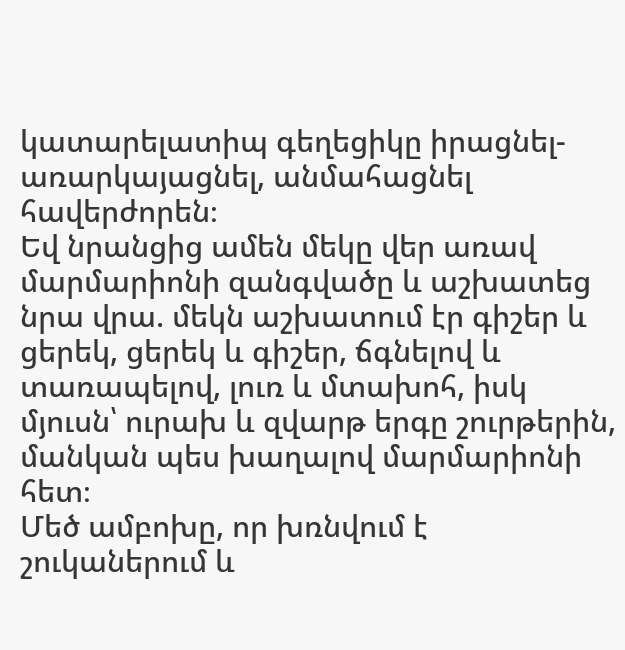կատարելատիպ գեղեցիկը իրացնել-առարկայացնել, անմահացնել հավերժորեն։
Եվ նրանցից ամեն մեկը վեր առավ մարմարիոնի զանգվածը և աշխատեց նրա վրա. մեկն աշխատում էր գիշեր և ցերեկ, ցերեկ և գիշեր, ճգնելով և տառապելով, լուռ և մտախոհ, իսկ մյուսն՝ ուրախ և զվարթ երգը շուրթերին, մանկան պես խաղալով մարմարիոնի հետ։
Մեծ ամբոխը, որ խռնվում է շուկաներում և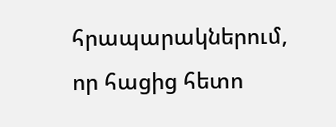հրապարակներում, որ հացից հետո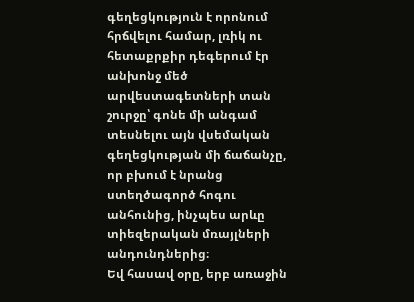գեղեցկություն է որոնում հրճվելու համար, լռիկ ու հետաքրքիր դեգերում էր անխոնջ մեծ արվեստագետների տան շուրջը՝ գոնե մի անգամ տեսնելու այն վսեմական գեղեցկության մի ճաճանչը, որ բխում է նրանց ստեղծագործ հոգու անհունից, ինչպես արևը տիեզերական մռայլների անդունդներից։
Եվ հասավ օրը, երբ առաջին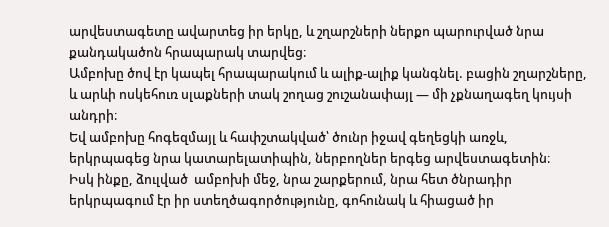արվեստագետը ավարտեց իր երկը, և շղարշների ներքո պարուրված նրա քանդակածոն հրապարակ տարվեց։
Ամբոխը ծով էր կապել հրապարակում և ալիք-ալիք կանգնել. բացին շղարշները, և արևի ոսկեհուռ սլաքների տակ շողաց շուշանափայլ — մի չքնաղագեղ կույսի անդրի։
Եվ ամբոխը հոգեզմայլ և հափշտակված՝ ծունր իջավ գեղեցկի առջև, երկրպագեց նրա կատարելատիպին, ներբողներ երգեց արվեստագետին։
Իսկ ինքը, ձուլված  ամբոխի մեջ, նրա շարքերում, նրա հետ ծնրադիր երկրպագում էր իր ստեղծագործությունը, գոհունակ և հիացած իր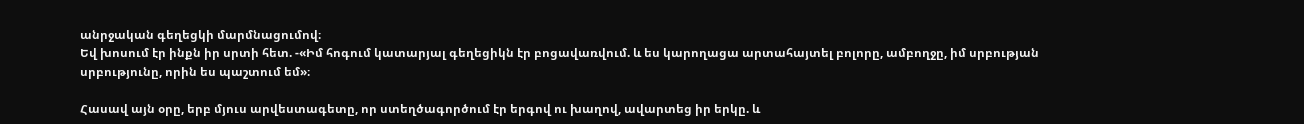անրջական գեղեցկի մարմնացումով։
Եվ խոսում էր ինքն իր սրտի հետ. -«Իմ հոգում կատարյալ գեղեցիկն էր բոցավառվում. և ես կարողացա արտահայտել բոլորը, ամբողջը, իմ սրբության սրբությունը, որին ես պաշտում եմ»։

Հասավ այն օրը, երբ մյուս արվեստագետը, որ ստեղծագործում էր երգով ու խաղով, ավարտեց իր երկը. և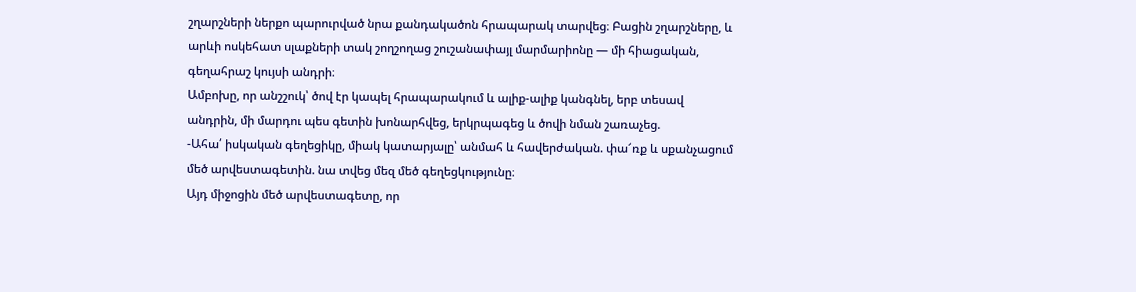շղարշների ներքո պարուրված նրա քանդակածոն հրապարակ տարվեց։ Բացին շղարշները, և արևի ոսկեհատ սլաքների տակ շողշողաց շուշանափայլ մարմարիոնը — մի հիացական, գեղահրաշ կույսի անդրի։
Ամբոխը, որ անշշուկ՝ ծով էր կապել հրապարակում և ալիք-ալիք կանգնել, երբ տեսավ անդրին, մի մարդու պես գետին խոնարհվեց, երկրպագեց և ծովի նման շառաչեց.
-Ահա՛ իսկական գեղեցիկը, միակ կատարյալը՝ անմահ և հավերժական. փա՜ռք և սքանչացում մեծ արվեստագետին. նա տվեց մեզ մեծ գեղեցկությունը։
Այդ միջոցին մեծ արվեստագետը, որ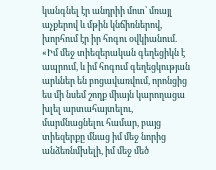կանգնել էր անդրիի մոտ՝ մռայլ աչքերով և մթին կնճիռներով, խորհում էր իր հոգու օվկիանում. «Իմ մեջ տիեզերական գեղեցիկն է ապրում, և իմ հոգում գեղեցկության արևներ են բոցավառվում, որոնցից ես մի նսեմ շողք միայն կարողացա խլել արտահայտելու, մարմնացնելու համար, բայց տիեզերքը մնաց իմ մեջ նորից անձեռնմխելի, իմ մեջ մեծ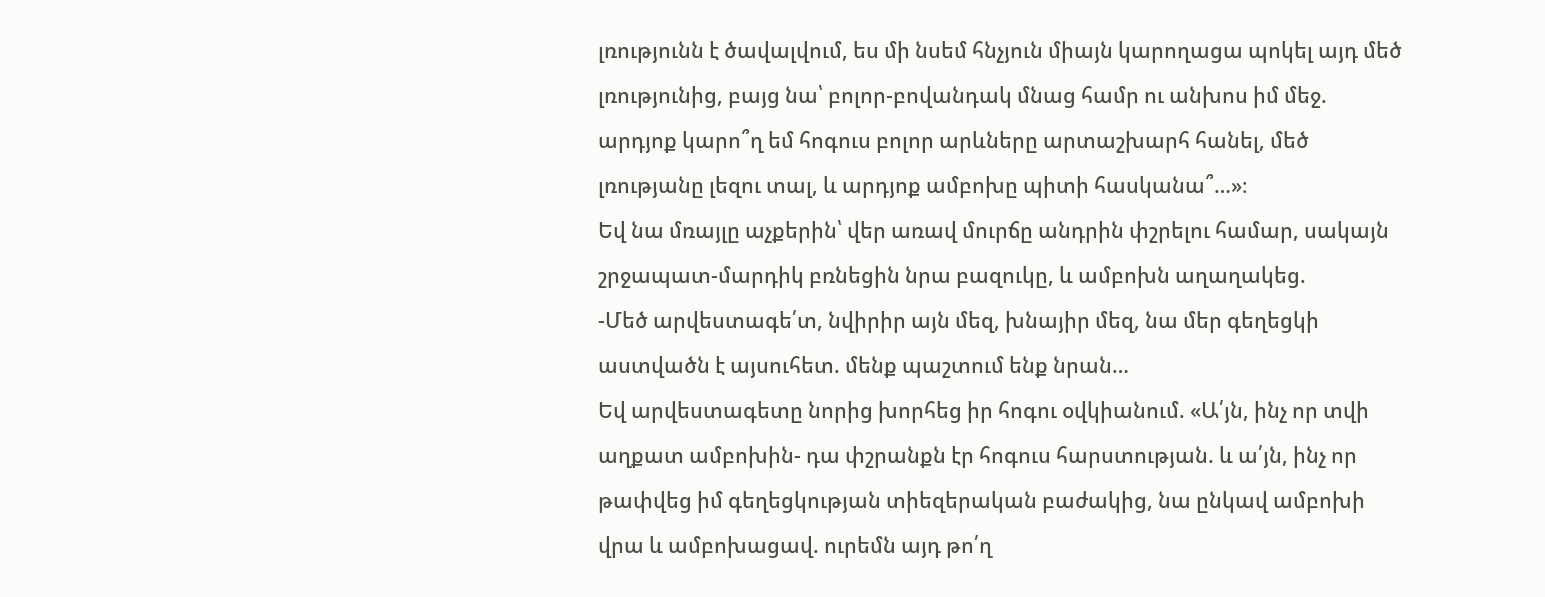լռությունն է ծավալվում, ես մի նսեմ հնչյուն միայն կարողացա պոկել այդ մեծ լռությունից, բայց նա՝ բոլոր-բովանդակ մնաց համր ու անխոս իմ մեջ. արդյոք կարո՞ղ եմ հոգուս բոլոր արևները արտաշխարհ հանել, մեծ լռությանը լեզու տալ, և արդյոք ամբոխը պիտի հասկանա՞…»։
Եվ նա մռայլը աչքերին՝ վեր առավ մուրճը անդրին փշրելու համար, սակայն շրջապատ-մարդիկ բռնեցին նրա բազուկը, և ամբոխն աղաղակեց.
-Մեծ արվեստագե՛տ, նվիրիր այն մեզ, խնայիր մեզ, նա մեր գեղեցկի աստվածն է այսուհետ. մենք պաշտում ենք նրան…
Եվ արվեստագետը նորից խորհեց իր հոգու օվկիանում. «Ա՛յն, ինչ որ տվի աղքատ ամբոխին- դա փշրանքն էր հոգուս հարստության. և ա՛յն, ինչ որ թափվեց իմ գեղեցկության տիեզերական բաժակից, նա ընկավ ամբոխի վրա և ամբոխացավ. ուրեմն այդ թո՛ղ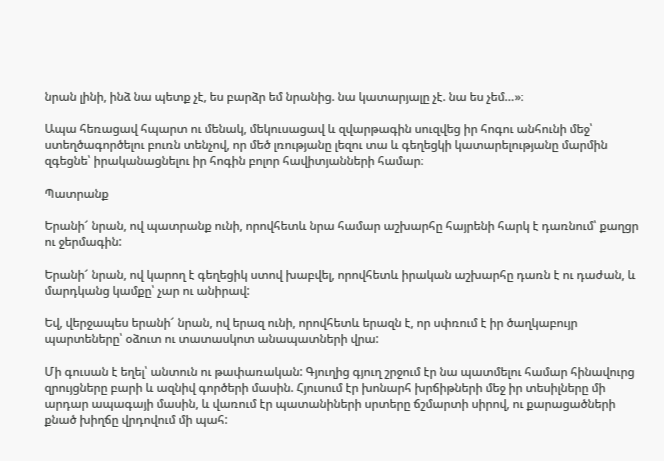նրան լինի, ինձ նա պետք չէ, ես բարձր եմ նրանից. նա կատարյալը չէ. նա ես չեմ…»։

Ապա հեռացավ հպարտ ու մենակ, մեկուսացավ և զվարթագին սուզվեց իր հոգու անհունի մեջ՝ ստեղծագործելու բուռն տենչով, որ մեծ լռությանը լեզու տա և գեղեցկի կատարելությանը մարմին զգեցնե՝ իրականացնելու իր հոգին բոլոր հավիտյանների համար։

Պատրանք

Երանի՜ նրան, ով պատրանք ունի, որովհետև նրա համար աշխարհը հայրենի հարկ է դառնում՝ քաղցր ու ջերմագին:

Երանի՜ նրան, ով կարող է գեղեցիկ ստով խաբվել, որովհետև իրական աշխարհը դառն է ու դաժան, և մարդկանց կամքը՝ չար ու անիրավ:

Եվ, վերջապես երանի՜ նրան, ով երազ ունի, որովհետև երազն է, որ սփռում է իր ծաղկաբույր պարտեները՝ օձուտ ու տատասկոտ անապատների վրա:

Մի գուսան է եղել՝ անտուն ու թափառական: Գյուղից գյուղ շրջում էր նա պատմելու համար հինավուրց զրույցները բարի և ազնիվ գործերի մասին. Հյուսում էր խոնարհ խրճիթների մեջ իր տեսիլները մի արդար ապագայի մասին, և վառում էր պատանիների սրտերը ճշմարտի սիրով, ու քարացածների քնած խիղճը վրդովում մի պահ: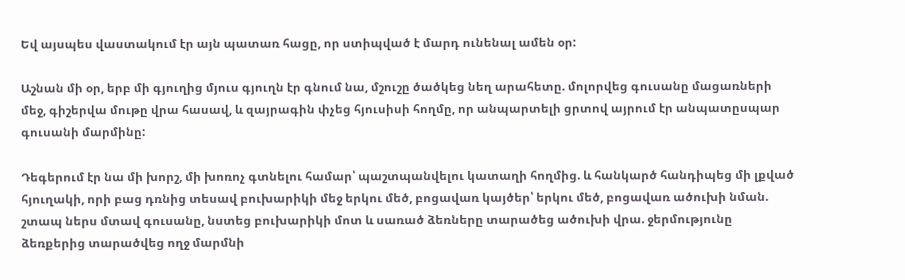Եվ այսպես վաստակում էր այն պատառ հացը, որ ստիպված է մարդ ունենալ ամեն օր:

Աշնան մի օր, երբ մի գյուղից մյուս գյուղն էր գնում նա, մշուշը ծածկեց նեղ արահետը. մոլորվեց գուսանը մացառների մեջ, գիշերվա մութը վրա հասավ, և զայրագին փչեց հյուսիսի հողմը, որ անպարտելի ցրտով այրում էր անպատըսպար գուսանի մարմինը:

Դեգերում էր նա մի խորշ, մի խոռոչ գտնելու համար՝ պաշտպանվելու կատաղի հողմից. և հանկարծ հանդիպեց մի լքված հյուղակի, որի բաց դռնից տեսավ բուխարիկի մեջ երկու մեծ, բոցավառ կայծեր՝ երկու մեծ, բոցավառ ածուխի նման. շտապ ներս մտավ գուսանը, նստեց բուխարիկի մոտ և սառած ձեռները տարածեց ածուխի վրա. ջերմությունը ձեռքերից տարածվեց ողջ մարմնի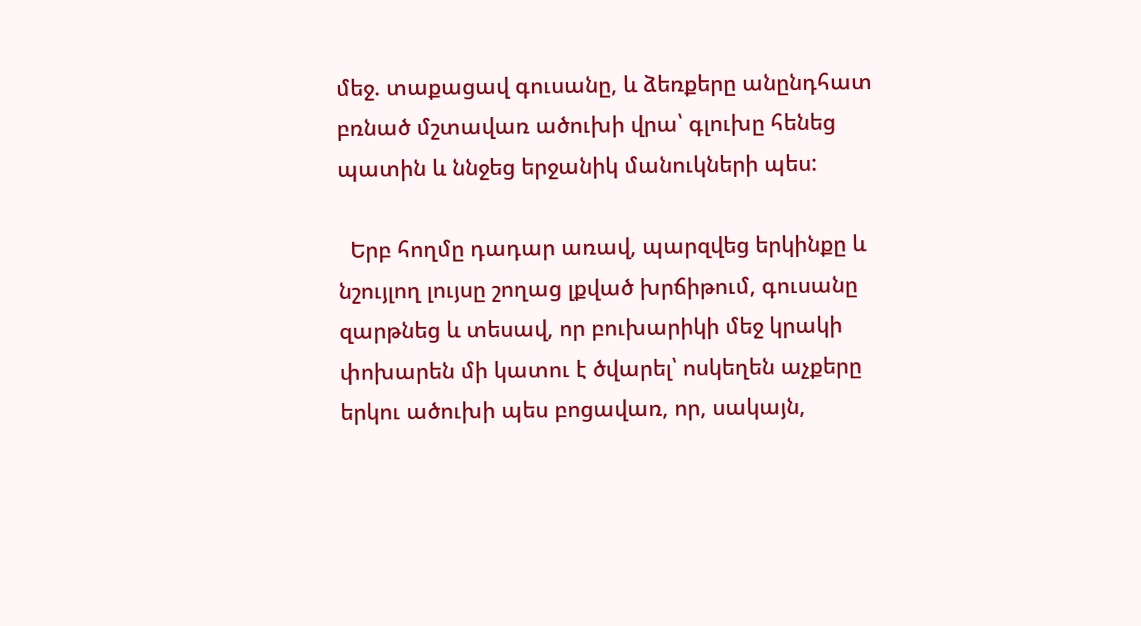մեջ. տաքացավ գուսանը, և ձեռքերը անընդհատ բռնած մշտավառ ածուխի վրա՝ գլուխը հենեց պատին և ննջեց երջանիկ մանուկների պես:

  Երբ հողմը դադար առավ, պարզվեց երկինքը և նշույլող լույսը շողաց լքված խրճիթում, գուսանը զարթնեց և տեսավ, որ բուխարիկի մեջ կրակի փոխարեն մի կատու է ծվարել՝ ոսկեղեն աչքերը երկու ածուխի պես բոցավառ, որ, սակայն,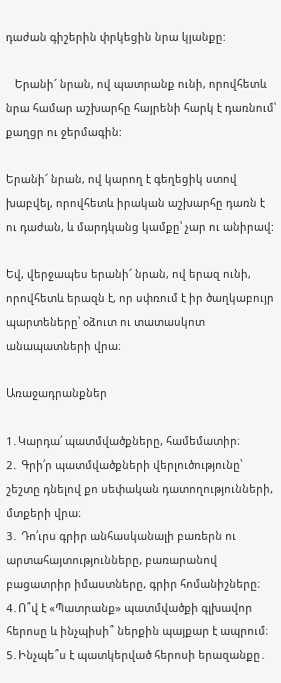դաժան գիշերին փրկեցին նրա կյանքը:

   Երանի՜ նրան, ով պատրանք ունի, որովհետև նրա համար աշխարհը հայրենի հարկ է դառնում՝ քաղցր ու ջերմագին:

Երանի՜ նրան, ով կարող է գեղեցիկ ստով խաբվել, որովհետև իրական աշխարհը դառն է ու դաժան, և մարդկանց կամքը՝ չար ու անիրավ:

Եվ, վերջապես երանի՜ նրան, ով երազ ունի, որովհետև երազն է, որ սփռում է իր ծաղկաբույր պարտեները՝ օձուտ ու տատասկոտ անապատների վրա։

Առաջադրանքներ

1․Կարդա՛ պատմվածքները, համեմատիր։
2․ Գրի՛ր պատմվածքների վերլուծությունը՝ շեշտը դնելով քո սեփական դատողությունների, մտքերի վրա։
3․ Դո՛ւրս գրիր անհասկանալի բառերն ու արտահայտությունները, բառարանով բացատրիր իմաստները, գրիր հոմանիշները։
4․Ո՞վ է «Պատրանք» պատմվածքի գլխավոր հերոսը և ինչպիսի՞ ներքին պայքար է ապրում։
5․Ինչպե՞ս է պատկերված հերոսի երազանքը․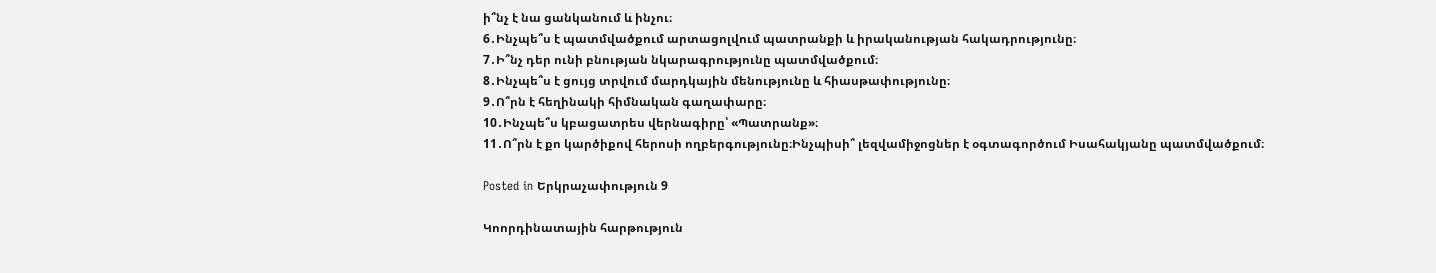ի՞նչ է նա ցանկանում և ինչու։
6․Ինչպե՞ս է պատմվածքում արտացոլվում պատրանքի և իրականության հակադրությունը։
7․Ի՞նչ դեր ունի բնության նկարագրությունը պատմվածքում։
8․Ինչպե՞ս է ցույց տրվում մարդկային մենությունը և հիասթափությունը։
9․Ո՞րն է հեղինակի հիմնական գաղափարը։
10․Ինչպե՞ս կբացատրես վերնագիրը՝ «Պատրանք»։
11․Ո՞րն է քո կարծիքով հերոսի ողբերգությունը։Ինչպիսի՞ լեզվամիջոցներ է օգտագործում Իսահակյանը պատմվածքում։

Posted in Երկրաչափություն 9

Կոորդինատային հարթություն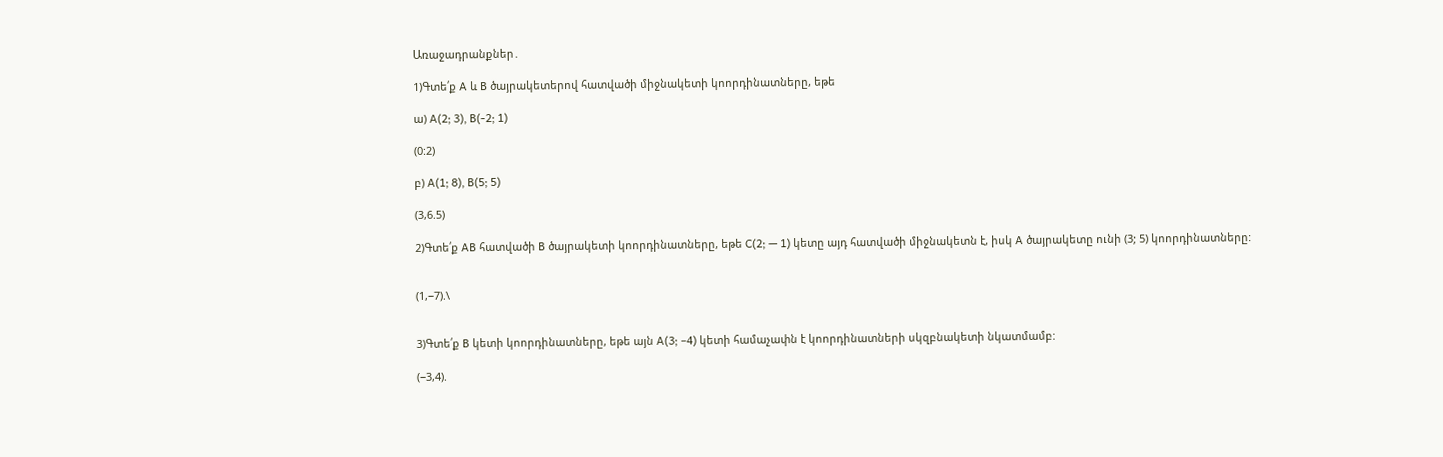Առաջադրանքներ․

1)Գտե՛ք A և B ծայրակետերով հատվածի միջնակետի կոորդինատները, եթե

ա) A(2; 3), B(-2; 1)

(0:2)

բ) A(1; 8), B(5; 5)

(3,6.5)

2)Գտե՛ք AB հատվածի B ծայրակետի կոորդինատները, եթե C(2; — 1) կետը այդ հատվածի միջնակետն է, իսկ A ծայրակետը ունի (3; 5) կոորդինատները:


(1,−7).\


3)Գտե՛ք B կետի կոորդինատները, եթե այն A(3; −4) կետի համաչափն է կոորդինատների սկզբնակետի նկատմամբ:

(−3,4).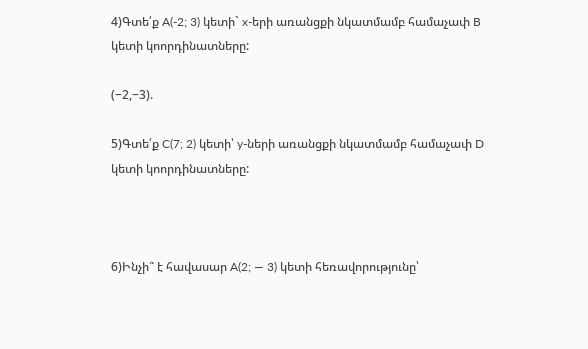4)Գտե՛ք A(-2; 3) կետի` x-երի առանցքի նկատմամբ համաչափ B
կետի կոորդինատները:

(−2,−3).

5)Գտե՛ք C(7; 2) կետի՝ y-ների առանցքի նկատմամբ համաչափ D
կետի կոորդինատները:



6)Ինչի՞ է հավասար A(2; — 3) կետի հեռավորությունը՝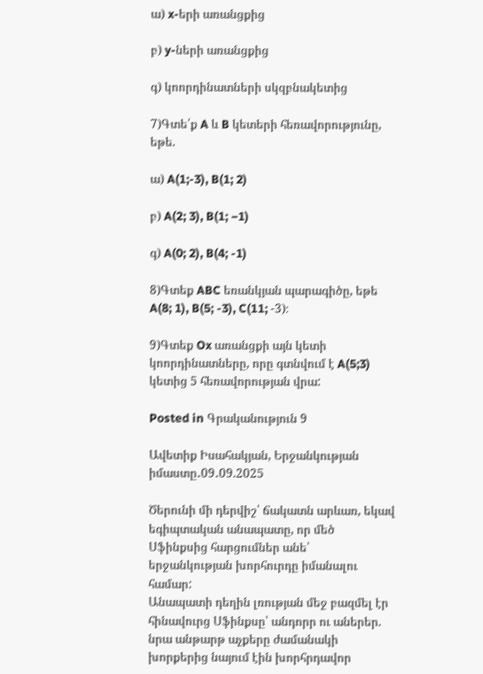ա) x-երի առանցքից

բ) y-ների առանցքից

գ) կոորդինատների սկզբնակետից

7)Գտե՛ք A և B կետերի հեռավորությունը, եթե.

ա) A(1;-3), B(1; 2)

բ) A(2; 3), B(1; −1)

գ) A(0; 2), B(4; -1)

8)Գտեք ABC եռանկյան պարագիծը, եթե A(8; 1), B(5; -3), C(11; -3)։

9)Գտեք Ox առանցքի այն կետի կոորդինատները, որը գտնվում է A(5;3) կետից 5 հեռավորության վրա:

Posted in Գրականություն 9

Ավետիք Իսահակյան, Երջանկության իմաստը․09․09.2025

Ծերունի մի դերվիշ՝ ճակատն արևառ, եկավ եգիպտական անապատը, որ մեծ Սֆինքսից հարցումներ անե՝ երջանկության խորհուրդը իմանալու համար:
Անապատի դեղին լռության մեջ բազմել էր հինավուրց Սֆինքսը՝ անդորր ու աներեր. նրա անթարթ աչքերը ժամանակի խորքերից նայում էին խորհրդավոր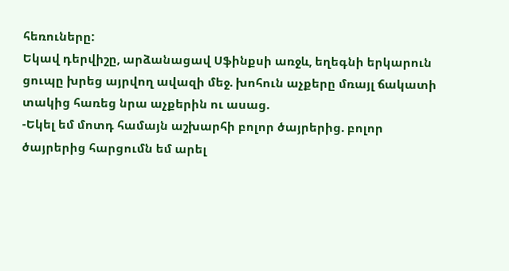հեռուները:
Եկավ դերվիշը, արձանացավ Սֆինքսի առջև, եղեգնի երկարուն ցուպը խրեց այրվող ավազի մեջ. խոհուն աչքերը մռայլ ճակատի տակից հառեց նրա աչքերին ու ասաց.
-Եկել եմ մոտդ համայն աշխարհի բոլոր ծայրերից. բոլոր ծայրերից հարցումն եմ արել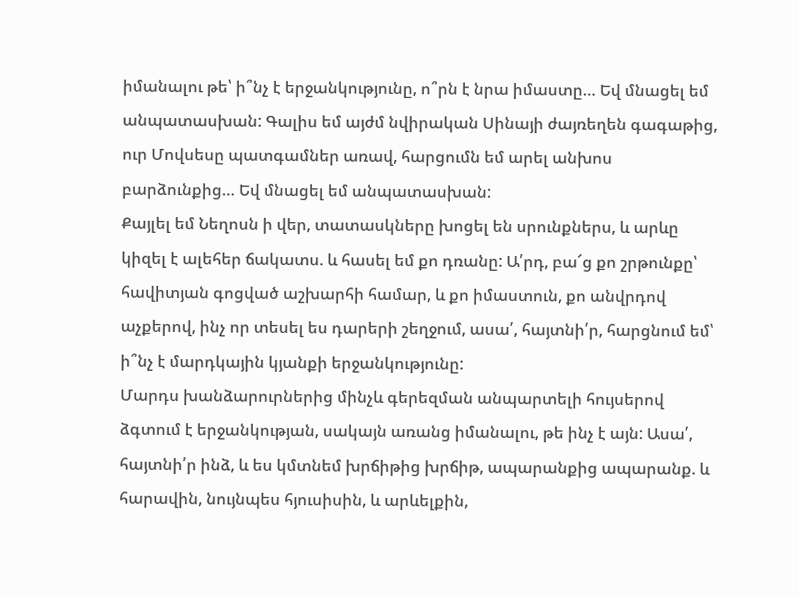իմանալու թե՝ ի՞նչ է երջանկությունը, ո՞րն է նրա իմաստը… Եվ մնացել եմ անպատասխան: Գալիս եմ այժմ նվիրական Սինայի ժայռեղեն գագաթից, ուր Մովսեսը պատգամներ առավ, հարցումն եմ արել անխոս բարձունքից… Եվ մնացել եմ անպատասխան:
Քայլել եմ Նեղոսն ի վեր, տատասկները խոցել են սրունքներս, և արևը կիզել է ալեհեր ճակատս. և հասել եմ քո դռանը: Ա՛րդ, բա՜ց քո շրթունքը՝ հավիտյան գոցված աշխարհի համար, և քո իմաստուն, քո անվրդով աչքերով, ինչ որ տեսել ես դարերի շեղջում, ասա՛, հայտնի՛ր, հարցնում եմ՝ ի՞նչ է մարդկային կյանքի երջանկությունը:
Մարդս խանձարուրներից մինչև գերեզման անպարտելի հույսերով ձգտում է երջանկության, սակայն առանց իմանալու, թե ինչ է այն: Ասա՛, հայտնի՛ր ինձ, և ես կմտնեմ խրճիթից խրճիթ, ապարանքից ապարանք. և հարավին, նույնպես հյուսիսին, և արևելքին,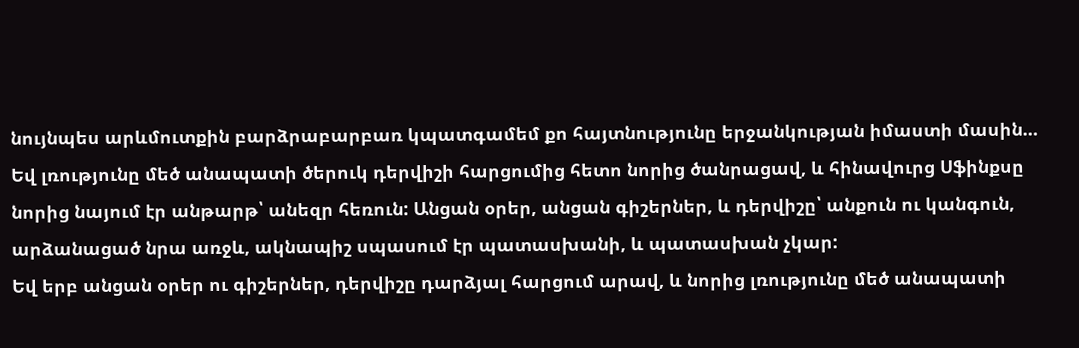նույնպես արևմուտքին բարձրաբարբառ կպատգամեմ քո հայտնությունը երջանկության իմաստի մասին…
Եվ լռությունը մեծ անապատի ծերուկ դերվիշի հարցումից հետո նորից ծանրացավ, և հինավուրց Սֆինքսը նորից նայում էր անթարթ՝ անեզր հեռուն: Անցան օրեր, անցան գիշերներ, և դերվիշը՝ անքուն ու կանգուն, արձանացած նրա առջև, ակնապիշ սպասում էր պատասխանի, և պատասխան չկար:
Եվ երբ անցան օրեր ու գիշերներ, դերվիշը դարձյալ հարցում արավ, և նորից լռությունը մեծ անապատի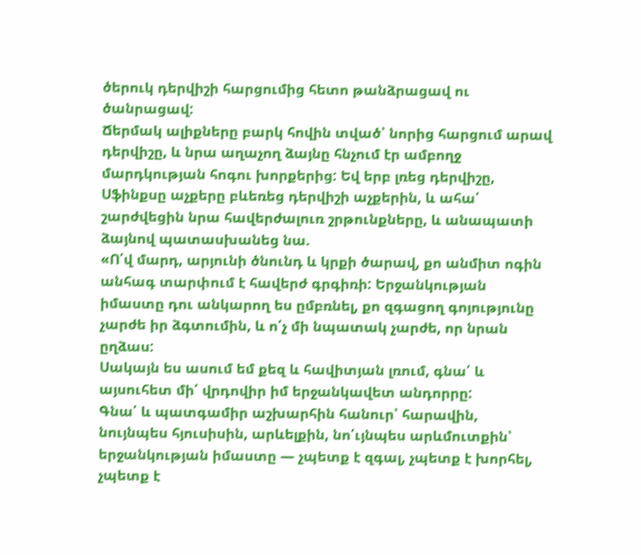ծերուկ դերվիշի հարցումից հետո թանձրացավ ու ծանրացավ:
Ճերմակ ալիքները բարկ հովին տված՝ նորից հարցում արավ դերվիշը, և նրա աղաչող ձայնը հնչում էր ամբողջ մարդկության հոգու խորքերից: Եվ երբ լռեց դերվիշը, Սֆինքսը աչքերը բևեռեց դերվիշի աչքերին, և ահա՛ շարժվեցին նրա հավերժալուռ շրթունքները, և անապատի ձայնով պատասխանեց նա.
«Ո՛վ մարդ, արյունի ծնունդ և կրքի ծարավ, քո անմիտ ոգին անհագ տարփում է հավերժ գրգիռի: Երջանկության իմաստը դու անկարող ես ըմբռնել, քո զգացող գոյությունը չարժե իր ձգտումին, և ո՛չ մի նպատակ չարժե, որ նրան ըղձաս:
Սակայն ես ասում եմ քեզ և հավիտյան լռում, գնա՛ և այսուհետ մի՛ վրդովիր իմ երջանկավետ անդորրը:
Գնա՛ և պատգամիր աշխարհին հանուր՝ հարավին, նույնպես հյուսիսին, արևելքին, նո՛ւյնպես արևմուտքին՝ երջանկության իմաստը — չպետք է զգալ, չպետք է խորհել, չպետք է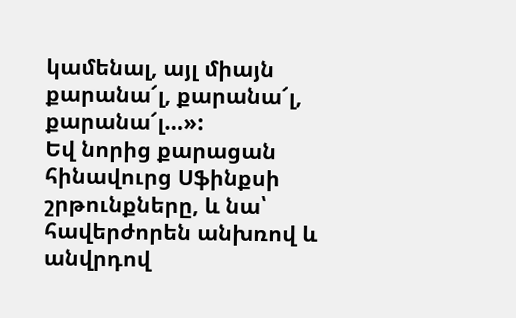կամենալ, այլ միայն քարանա՜լ, քարանա՜լ, քարանա՜լ…»:
Եվ նորից քարացան հինավուրց Սֆինքսի շրթունքները, և նա՝ հավերժորեն անխռով և անվրդով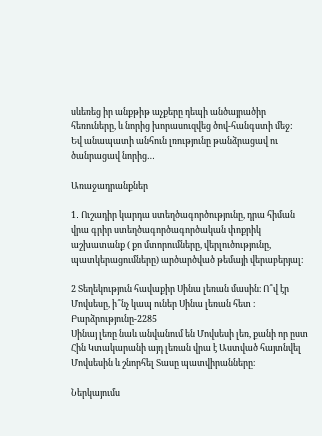սևեռեց իր անքթիթ աչքերը դեպի անծայրածիր հեռուները, և նորից խորասուզվեց ծով-հանգստի մեջ:
Եվ անապատի անհուն լռությունը թանձրացավ ու ծանրացավ նորից…

Առաջադրանքներ

1․ Ուշադիր կարդա ստեղծագործությունը, դրա հիման վրա գրիր ստեղծագործագործական փոքրիկ աշխատանք ( քո մտորումները, վերլուծությունը, պատկերացումները) արծարծված թեմայի վերաբերյալ։

2 Տեղեկություն հավաքիր Սինա լեռան մասին։ Ո՞վ էր Մովսեսը, ի՞նչ կապ ուներ Սինա լեռան հետ ։
Բարձրությունը-2285
Սինայ լեռը նաև անվանում են Մովսեսի լեռ, քանի որ ըստ Հին Կտակարանի այդ լեռան վրա է Աստված հայտնվել Մովսեսին և շնորհել Տասը պատվիրանները։

Ներկայումս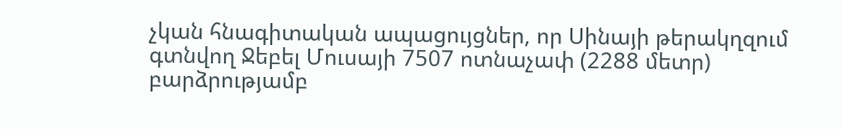չկան հնագիտական ապացույցներ, որ Սինայի թերակղզում գտնվող Ջեբել Մուսայի 7507 ոտնաչափ (2288 մետր) բարձրությամբ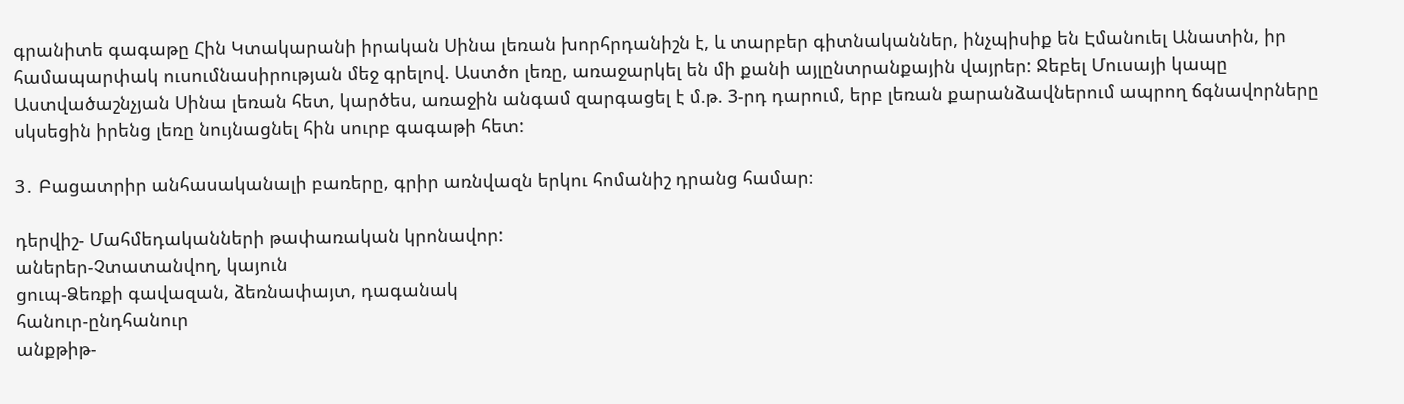գրանիտե գագաթը Հին Կտակարանի իրական Սինա լեռան խորհրդանիշն է, և տարբեր գիտնականներ, ինչպիսիք են Էմանուել Անատին, իր համապարփակ ուսումնասիրության մեջ գրելով. Աստծո լեռը, առաջարկել են մի քանի այլընտրանքային վայրեր: Ջեբել Մուսայի կապը Աստվածաշնչյան Սինա լեռան հետ, կարծես, առաջին անգամ զարգացել է մ.թ. 3-րդ դարում, երբ լեռան քարանձավներում ապրող ճգնավորները սկսեցին իրենց լեռը նույնացնել հին սուրբ գագաթի հետ:

3․ Բացատրիր անհասականալի բառերը, գրիր առնվազն երկու հոմանիշ դրանց համար։

դերվիշ- Մահմեդականների թափառական կրոնավոր:
աներեր-Չտատանվող, կայուն
ցուպ-Ձեռքի գավազան, ձեռնափայտ, դագանակ
հանուր-ընդհանուր
անքթիթ-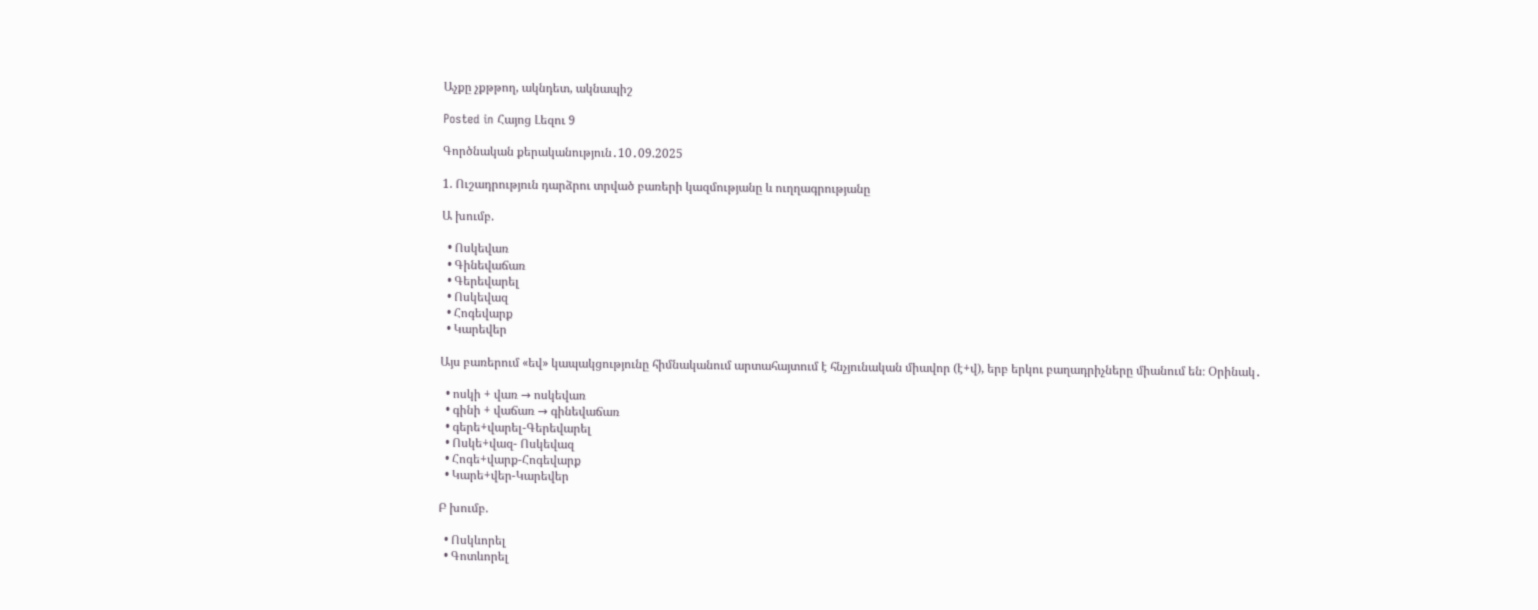Աչքը չքթթող, ակնդետ, ակնապիշ

Posted in Հայոց Լեզու 9

Գործնական քերականություն․10․09.2025

1. Ուշադրություն դարձրու տրված բառերի կազմությանը և ուղղագրությանը

Ա խումբ.

  • Ոսկեվառ
  • Գինեվաճառ
  • Գերեվարել
  • Ոսկեվազ
  • Հոգեվարք
  • Կարեվեր

Այս բառերում «եվ» կապակցությունը հիմնականում արտահայտում է հնչյունական միավոր (է+վ), երբ երկու բաղադրիչները միանում են։ Օրինակ․

  • ոսկի + վառ → ոսկեվառ
  • գինի + վաճառ → գինեվաճառ
  • գերե+վարել-Գերեվարել
  • Ոսկե+վազ- Ոսկեվազ
  • Հոգե+վարք-Հոգեվարք
  • Կարե+վեր-Կարեվեր

Բ խումբ.

  • Ոսկևորել
  • Գոտևորել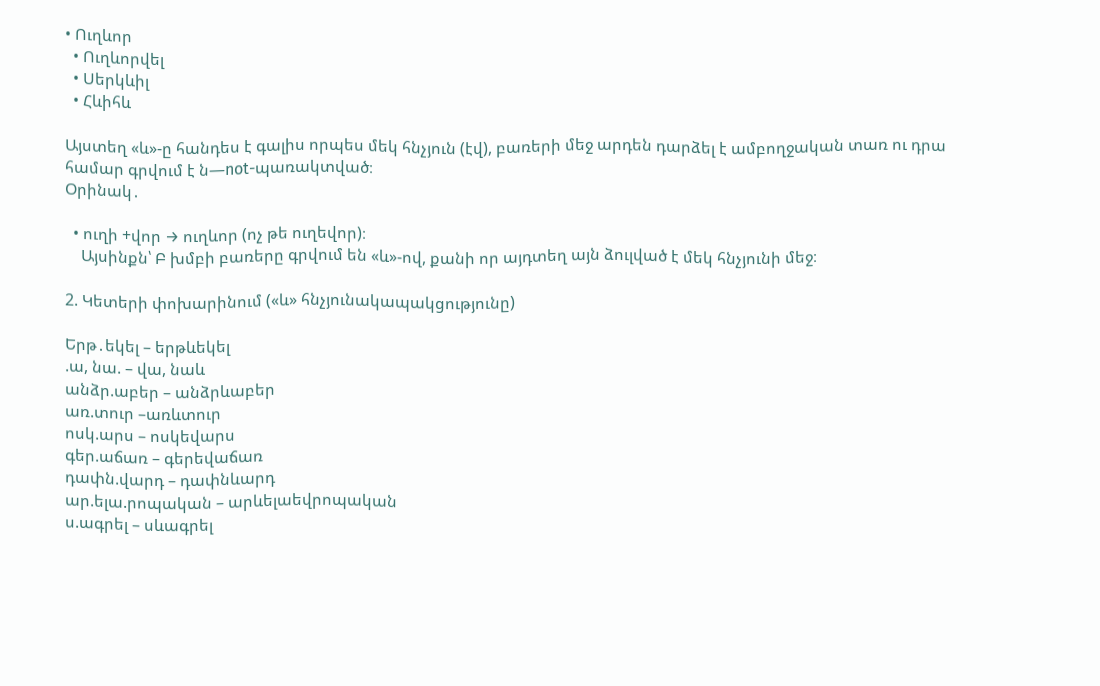• Ուղևոր
  • Ուղևորվել
  • Սերկևիլ
  • Հևիհև

Այստեղ «և»-ը հանդես է գալիս որպես մեկ հնչյուն (էվ), բառերի մեջ արդեն դարձել է ամբողջական տառ ու դրա համար գրվում է ն—not-պառակտված։
Օրինակ․

  • ուղի +վոր → ուղևոր (ոչ թե ուղեվոր)։
    Այսինքն՝ Բ խմբի բառերը գրվում են «և»-ով, քանի որ այդտեղ այն ձուլված է մեկ հնչյունի մեջ։

2. Կետերի փոխարինում («և» հնչյունակապակցությունը)

Երթ․եկել – երթևեկել
.ա, նա. – վա, նաև
անձր.աբեր – անձրևաբեր
առ.տուր –առևտուր
ոսկ.արս – ոսկեվարս
գեր.աճառ – գերեվաճառ
դափն.վարդ – դափնևարդ
ար.ելա.րոպական – արևելաեվրոպական
ս.ագրել – սևագրել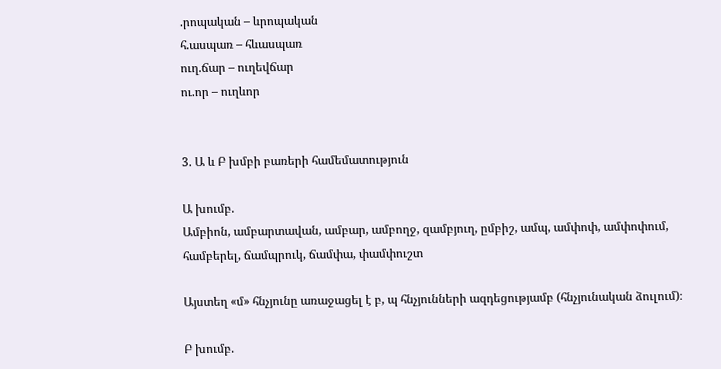.րոպական – ևրոպական
հ.ասպառ – հևասպառ
ուղ.ճար – ուղեվճար
ու.որ – ուղևոր


3. Ա և Բ խմբի բառերի համեմատություն

Ա խումբ.
Ամբիոն, ամբարտավան, ամբար, ամբողջ, զամբյուղ, ըմբիշ, ամպ, ամփոփ, ամփոփում, համբերել, ճամպրուկ, ճամփա, փամփուշտ

Այստեղ «մ» հնչյունը առաջացել է բ, պ հնչյունների ազդեցությամբ (հնչյունական ձուլում)։

Բ խումբ.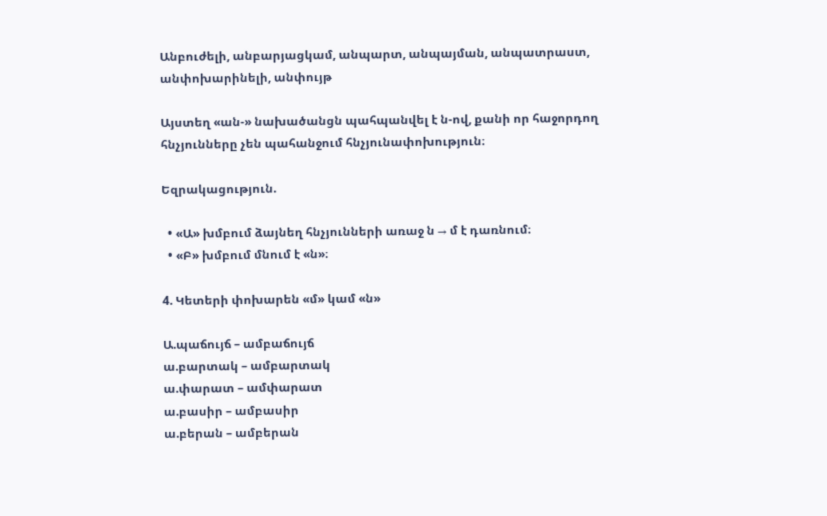Անբուժելի, անբարյացկամ, անպարտ, անպայման, անպատրաստ, անփոխարինելի, անփույթ

Այստեղ «ան-» նախածանցն պահպանվել է ն-ով, քանի որ հաջորդող հնչյունները չեն պահանջում հնչյունափոխություն։

Եզրակացություն.

  • «Ա» խմբում ձայնեղ հնչյունների առաջ ն → մ է դառնում։
  • «Բ» խմբում մնում է «ն»։

4. Կետերի փոխարեն «մ» կամ «ն»

Ա.պաճույճ – ամբաճույճ
ա.բարտակ – ամբարտակ
ա.փարատ – ամփարատ
ա.բասիր – ամբասիր
ա.բերան – ամբերան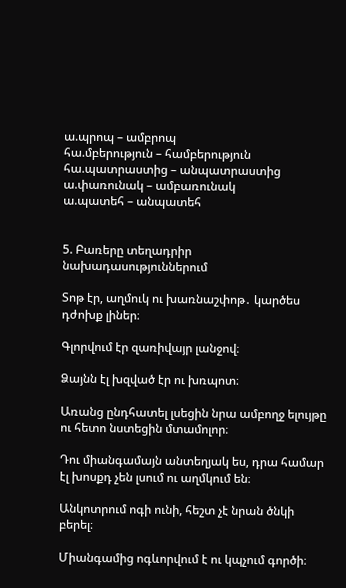ա.պրոպ – ամբրոպ
հա.մբերություն – համբերություն
հա.պատրաստից – անպատրաստից
ա.փառունակ – ամբառունակ
ա.պատեհ – անպատեհ


5. Բառերը տեղադրիր նախադասություններում

Տոթ էր, աղմուկ ու խառնաշփոթ․ կարծես դժոխք լիներ։

Գլորվում էր զառիվայր լանջով։

Ձայնն էլ խզված էր ու խռպոտ։

Առանց ընդհատել լսեցին նրա ամբողջ ելույթը ու հետո նստեցին մտամոլոր։

Դու միանգամայն անտեղյակ ես, դրա համար էլ խոսքդ չեն լսում ու աղմկում են։

Անկոտրում ոգի ունի, հեշտ չէ նրան ծնկի բերել։

Միանգամից ոգևորվում է ու կպչում գործի։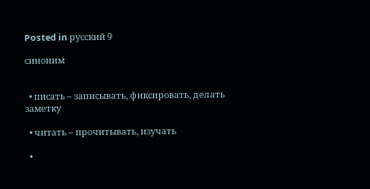Posted in русский 9

синоним


  • писать – записывать, фиксировать, делать заметку

  • читать – прочитывать, изучать

  •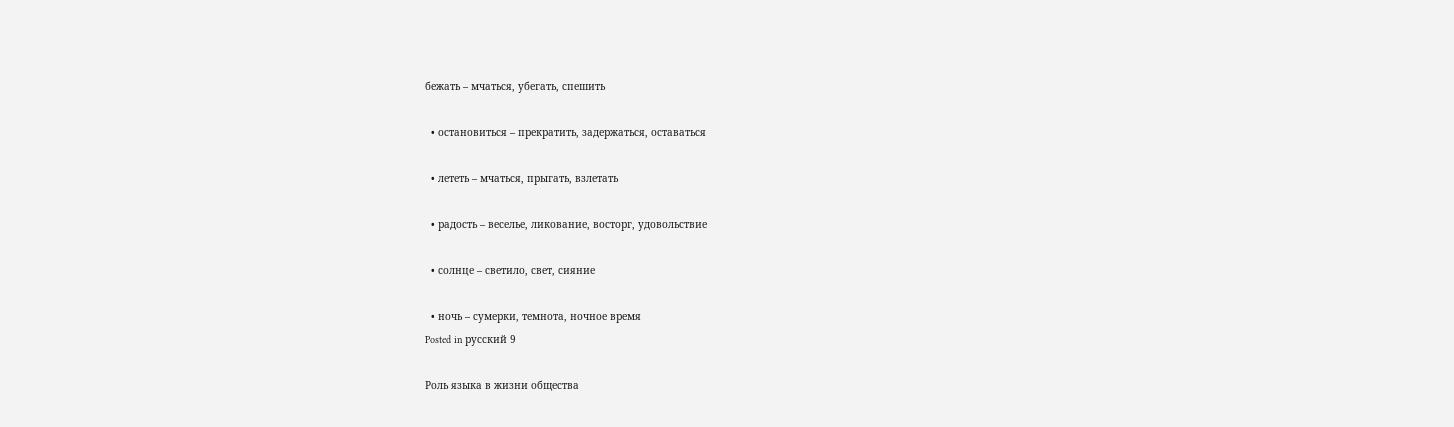бежать – мчаться, убегать, спешить

  • остановиться – прекратить, задержаться, оставаться

  • лететь – мчаться, прыгать, взлетать

  • радость – веселье, ликование, восторг, удовольствие

  • солнце – светило, свет, сияние

  • ночь – сумерки, темнота, ночное время
Posted in русский 9

Роль языка в жизни общества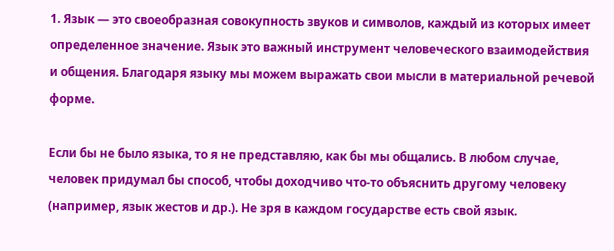1. Язык — это своеобразная совокупность звуков и символов, каждый из которых имеет определенное значение. Язык это важный инструмент человеческого взаимодействия и общения. Благодаря языку мы можем выражать свои мысли в материальной речевой форме.

Если бы не было языка, то я не представляю, как бы мы общались. В любом случае, человек придумал бы способ, чтобы доходчиво что-то объяснить другому человеку (например, язык жестов и др.). Не зря в каждом государстве есть свой язык.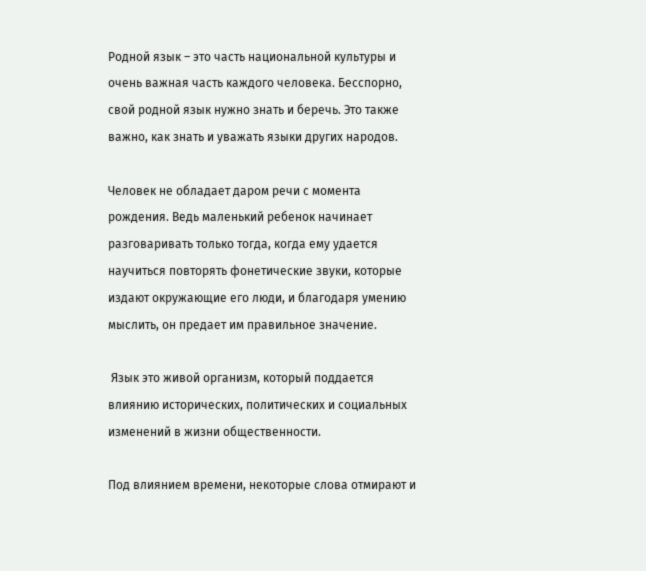Родной язык – это часть национальной культуры и очень важная часть каждого человека. Бесспорно, свой родной язык нужно знать и беречь. Это также важно, как знать и уважать языки других народов.

Человек не обладает даром речи с момента рождения. Ведь маленький ребенок начинает разговаривать только тогда, когда ему удается научиться повторять фонетические звуки, которые издают окружающие его люди, и благодаря умению мыслить, он предает им правильное значение.

 Язык это живой организм, который поддается влиянию исторических, политических и социальных изменений в жизни общественности.

Под влиянием времени, некоторые слова отмирают и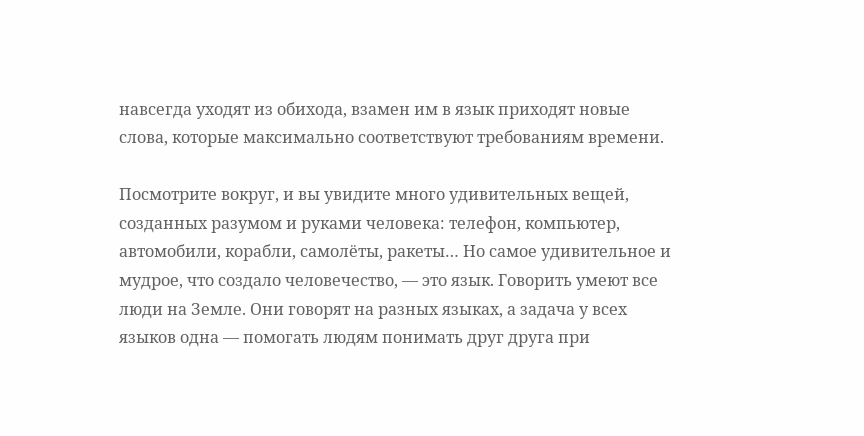навсегда уходят из обихода, взамен им в язык приходят новые слова, которые максимально соответствуют требованиям времени.

Посмотрите вокруг, и вы увидите много удивительных вещей, созданных разумом и руками человека: телефон, компьютер, автомобили, корабли, самолёты, ракеты… Но самое удивительное и мудрое, что создало человечество, — это язык. Говорить умеют все люди на Земле. Они говорят на разных языках, а задача у всех языков одна — помогать людям понимать друг друга при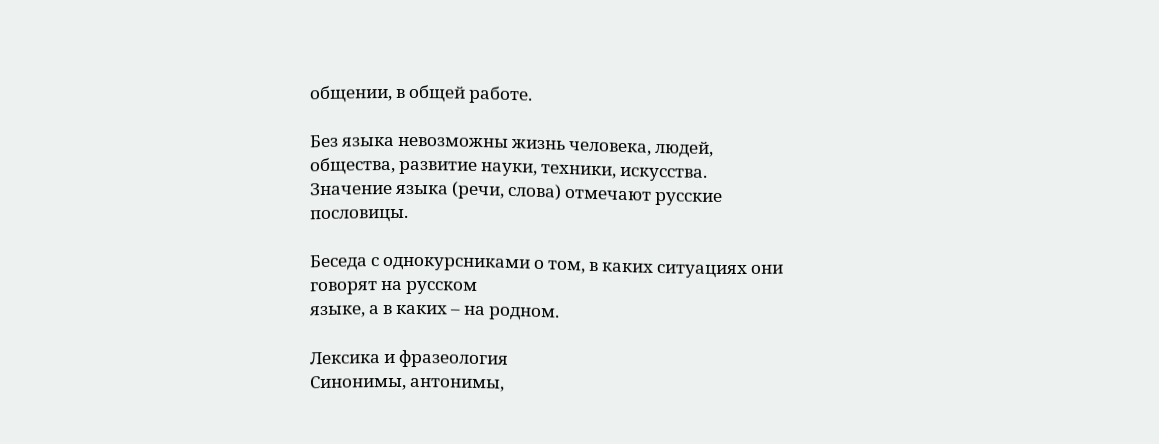общении, в общей работе.

Без языка невозможны жизнь человека, людей, общества, развитие науки, техники, искусства. Значение языка (речи, слова) отмечают русские пословицы.

Беседа с однокурсниками о том, в каких ситуациях они говорят на русском
языке, а в каких – на родном.

Лексика и фразеология
Синонимы, антонимы,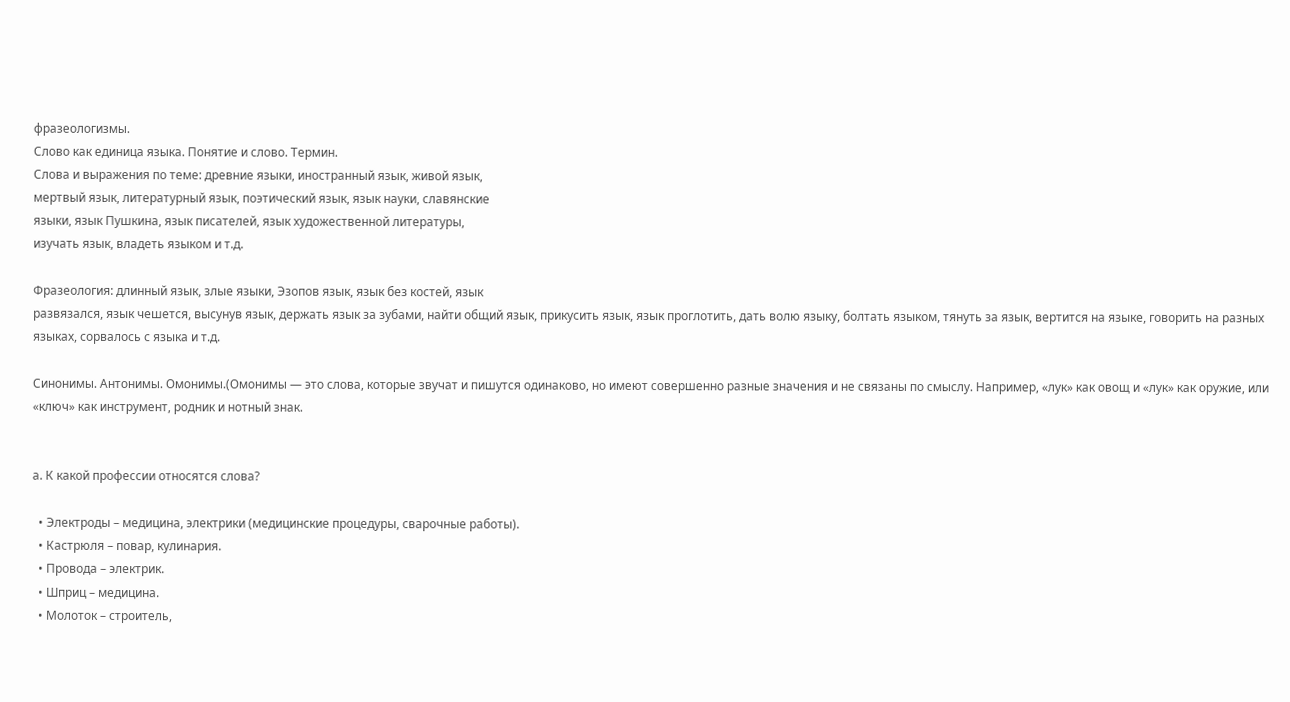фразеологизмы.
Слово как единица языка. Понятие и слово. Термин.
Слова и выражения по теме: древние языки, иностранный язык, живой язык,
мертвый язык, литературный язык, поэтический язык, язык науки, славянские
языки, язык Пушкина, язык писателей, язык художественной литературы,
изучать язык, владеть языком и т.д.

Фразеология: длинный язык, злые языки, Эзопов язык, язык без костей, язык
развязался, язык чешется, высунув язык, держать язык за зубами, найти общий язык, прикусить язык, язык проглотить, дать волю языку, болтать языком, тянуть за язык, вертится на языке, говорить на разных языках, сорвалось с языка и т.д.

Синонимы. Антонимы. Омонимы.(Омонимы — это слова, которые звучат и пишутся одинаково, но имеют совершенно разные значения и не связаны по смыслу. Например, «лук» как овощ и «лук» как оружие, или «ключ» как инструмент, родник и нотный знак.


а. К какой профессии относятся слова?

  • Электроды – медицина, электрики (медицинские процедуры, сварочные работы).
  • Кастрюля – повар, кулинария.
  • Провода – электрик.
  • Шприц – медицина.
  • Молоток – строитель,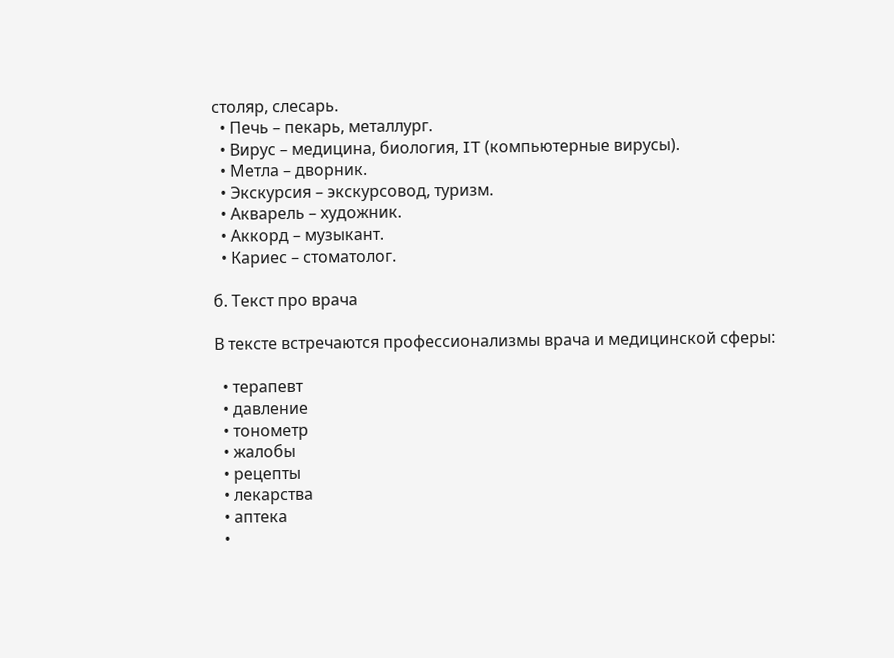столяр, слесарь.
  • Печь – пекарь, металлург.
  • Вирус – медицина, биология, IT (компьютерные вирусы).
  • Метла – дворник.
  • Экскурсия – экскурсовод, туризм.
  • Акварель – художник.
  • Аккорд – музыкант.
  • Кариес – стоматолог.

б. Текст про врача

В тексте встречаются профессионализмы врача и медицинской сферы:

  • терапевт
  • давление
  • тонометр
  • жалобы
  • рецепты
  • лекарства
  • аптека
  •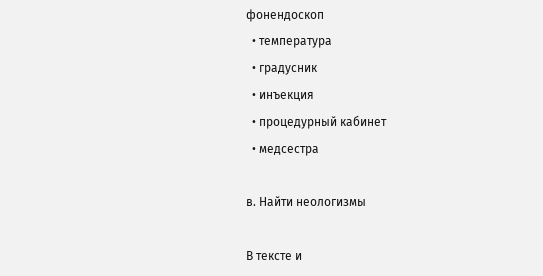фонендоскоп
  • температура
  • градусник
  • инъекция
  • процедурный кабинет
  • медсестра

в. Найти неологизмы

В тексте и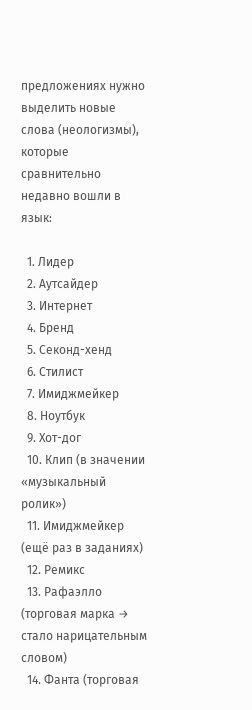предложениях нужно выделить новые слова (неологизмы), которые сравнительно недавно вошли в язык:

  1. Лидер
  2. Аутсайдер
  3. Интернет
  4. Бренд
  5. Секонд-хенд
  6. Стилист
  7. Имиджмейкер
  8. Ноутбук
  9. Хот-дог
  10. Клип (в значении «музыкальный ролик»)
  11. Имиджмейкер (ещё раз в заданиях)
  12. Ремикс
  13. Рафаэлло (торговая марка → стало нарицательным словом)
  14. Фанта (торговая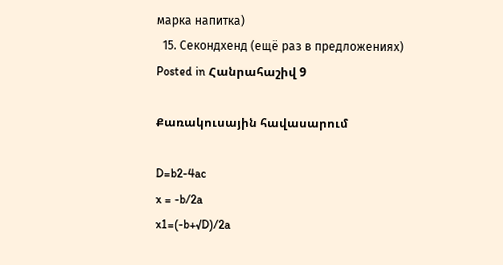марка напитка)
  15. Секондхенд (ещё раз в предложениях)
Posted in Հանրահաշիվ 9

Քառակուսային հավասարում

D=b2-4ac
x = -b/2a
x1=(-b+√D)/2a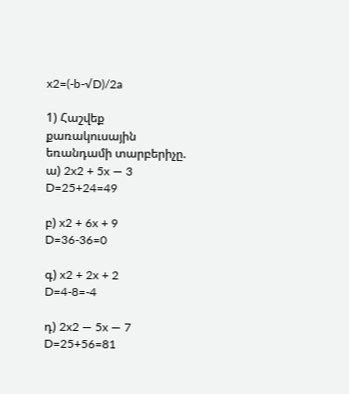x2=(-b-√D)/2a

1) Հաշվեք քառակուսային եռանդամի տարբերիչը.
ա) 2x2 + 5x — 3
D=25+24=49

բ) x2 + 6x + 9
D=36-36=0

գ) x2 + 2x + 2
D=4-8=-4

դ) 2x2 — 5x — 7
D=25+56=81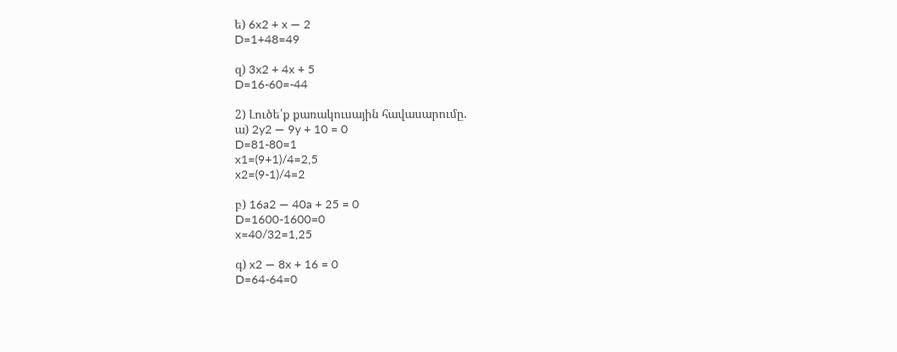ե) 6x2 + x — 2
D=1+48=49

զ) 3x2 + 4x + 5
D=16-60=-44

2) Լուծե՛ք քառակուսային հավասարումը.
ա) 2y2 — 9y + 10 = 0
D=81-80=1
x1=(9+1)/4=2,5
x2=(9-1)/4=2

բ) 16a2 — 40a + 25 = 0
D=1600-1600=0
x=40/32=1,25

գ) x2 — 8x + 16 = 0
D=64-64=0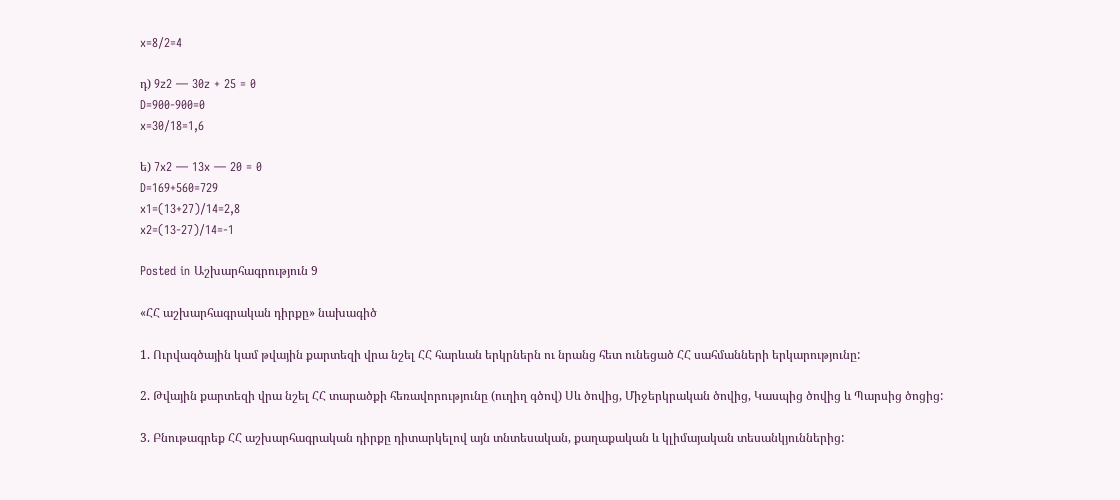x=8/2=4

դ) 9z2 — 30z + 25 = 0
D=900-900=0
x=30/18=1,6

ե) 7x2 — 13x — 20 = 0
D=169+560=729
x1=(13+27)/14=2,8
x2=(13-27)/14=-1

Posted in Աշխարհագրություն 9

«ՀՀ աշխարհագրական դիրքը» նախագիծ

1. Ուրվագծային կամ թվային քարտեզի վրա նշել ՀՀ հարևան երկրներն ու նրանց հետ ունեցած ՀՀ սահմանների երկարությունը:

2. Թվային քարտեզի վրա նշել ՀՀ տարածքի հեռավորությունը (ուղիղ գծով) Սև ծովից, Միջերկրական ծովից, Կասպից ծովից և Պարսից ծոցից:

3. Բնութագրեք ՀՀ աշխարհագրական դիրքը դիտարկելով այն տնտեսական, քաղաքական և կլիմայական տեսանկյուններից: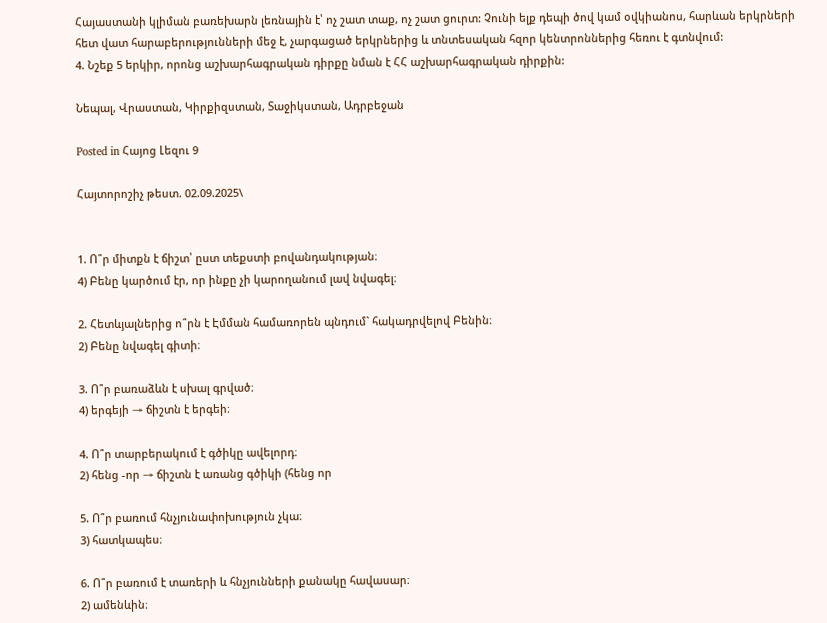Հայաստանի կլիման բառեխարն լեռնային է՝ ոչ շատ տաք, ոչ շատ ցուրտ: Չունի ելք դեպի ծով կամ օվկիանոս, հարևան երկրների հետ վատ հարաբերությունների մեջ է, չարգացած երկրներից և տնտեսական հզոր կենտրոններից հեռու է գտնվում:
4. Նշեք 5 երկիր, որոնց աշխարհագրական դիրքը նման է ՀՀ աշխարհագրական դիրքին:

Նեպալ, Վրաստան, Կիրքիզստան, Տաջիկստան, Ադրբեջան

Posted in Հայոց Լեզու 9

Հայտորոշիչ թեստ. 02.09.2025\


1. Ո՞ր միտքն է ճիշտ՝ ըստ տեքստի բովանդակության։
4) Բենը կարծում էր, որ ինքը չի կարողանում լավ նվագել։

2. Հետևյալներից ո՞րն է Էմման համառորեն պնդում` հակադրվելով Բենին։
2) Բենը նվագել գիտի։

3. Ո՞ր բառաձևն է սխալ գրված։
4) երգեյի → ճիշտն է երգեի։

4. Ո՞ր տարբերակում է գծիկը ավելորդ։
2) հենց -որ → ճիշտն է առանց գծիկի (հենց որ

5. Ո՞ր բառում հնչյունափոխություն չկա։
3) հատկապես։

6. Ո՞ր բառում է տառերի և հնչյունների քանակը հավասար։
2) ամենևին։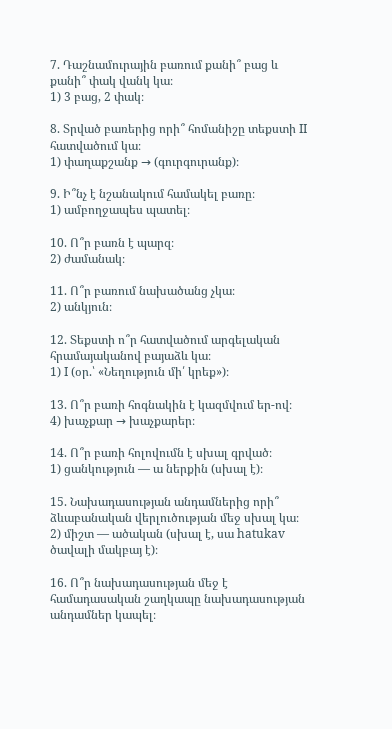7. Դաշնամուրային բառում քանի՞ բաց և քանի՞ փակ վանկ կա։
1) 3 բաց, 2 փակ։

8. Տրված բառերից որի՞ հոմանիշը տեքստի II հատվածում կա։
1) փաղաքշանք → (գուրգուրանք)։

9. Ի՞նչ է նշանակում համակել բառը։
1) ամբողջապես պատել։

10. Ո՞ր բառն է պարզ։
2) ժամանակ։

11. Ո՞ր բառում նախածանց չկա։
2) անկյուն։

12. Տեքստի ո՞ր հատվածում արգելական հրամայականով բայաձև կա։
1) I (օր.՝ «Նեղություն մի՛ կրեք»)։

13. Ո՞ր բառի հոգնակին է կազմվում եր-ով։
4) խաչքար → խաչքարեր։

14. Ո՞ր բառի հոլովումն է սխալ գրված։
1) ցանկություն — ա ներքին (սխալ է)։

15. Նախադասության անդամներից որի՞ ձևաբանական վերլուծության մեջ սխալ կա։
2) միշտ — ածական (սխալ է, սա hatukav ծավալի մակբայ է)։

16. Ո՞ր նախադասության մեջ է համադասական շաղկապը նախադասության անդամներ կապել։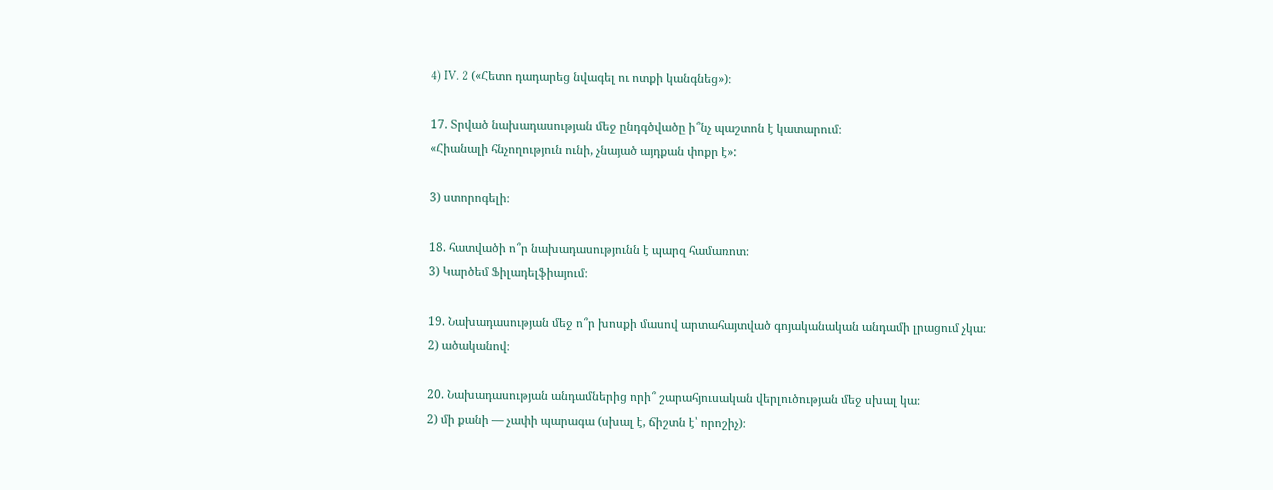4) IV. 2 («Հետո դադարեց նվագել ու ոտքի կանգնեց»)։

17. Տրված նախադասության մեջ ընդգծվածը ի՞նչ պաշտոն է կատարում։
«Հիանալի հնչողություն ունի, չնայած այդքան փոքր է»:

3) ստորոգելի։

18. հատվածի ո՞ր նախադասությունն է պարզ համառոտ։
3) Կարծեմ Ֆիլադելֆիայում։

19. Նախադասության մեջ ո՞ր խոսքի մասով արտահայտված գոյականական անդամի լրացում չկա։
2) ածականով։

20. Նախադասության անդամներից որի՞ շարահյուսական վերլուծության մեջ սխալ կա։
2) մի քանի — չափի պարագա (սխալ է, ճիշտն է՝ որոշիչ)։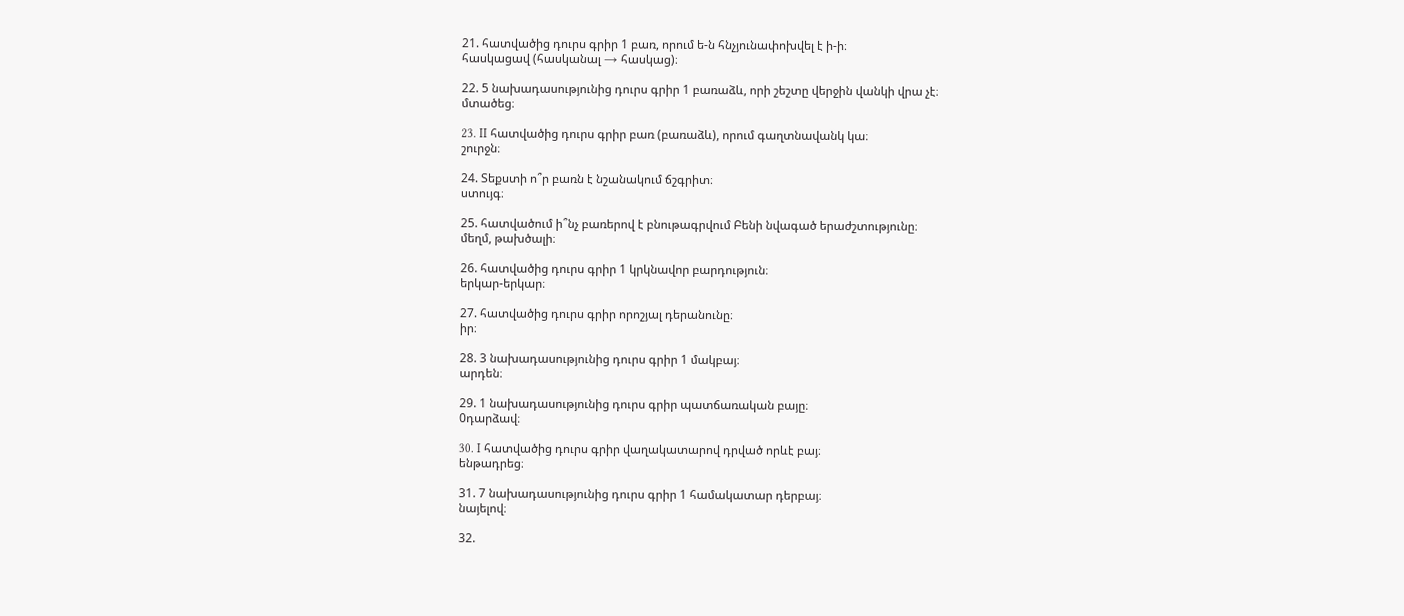21. հատվածից դուրս գրիր 1 բառ, որում ե-ն հնչյունափոխվել է ի-ի։
հասկացավ (հասկանալ → հասկաց)։

22. 5 նախադասությունից դուրս գրիր 1 բառաձև, որի շեշտը վերջին վանկի վրա չէ։
մտածեց։

23. II հատվածից դուրս գրիր բառ (բառաձև), որում գաղտնավանկ կա։
շուրջն։

24. Տեքստի ո՞ր բառն է նշանակում ճշգրիտ։
ստույգ։

25. հատվածում ի՞նչ բառերով է բնութագրվում Բենի նվագած երաժշտությունը։
մեղմ, թախծալի։

26. հատվածից դուրս գրիր 1 կրկնավոր բարդություն։
երկար-երկար։

27. հատվածից դուրս գրիր որոշյալ դերանունը։
իր։

28. 3 նախադասությունից դուրս գրիր 1 մակբայ։
արդեն։

29. 1 նախադասությունից դուրս գրիր պատճառական բայը։
0դարձավ։

30. I հատվածից դուրս գրիր վաղակատարով դրված որևէ բայ։
ենթադրեց։

31. 7 նախադասությունից դուրս գրիր 1 համակատար դերբայ։
նայելով։

32.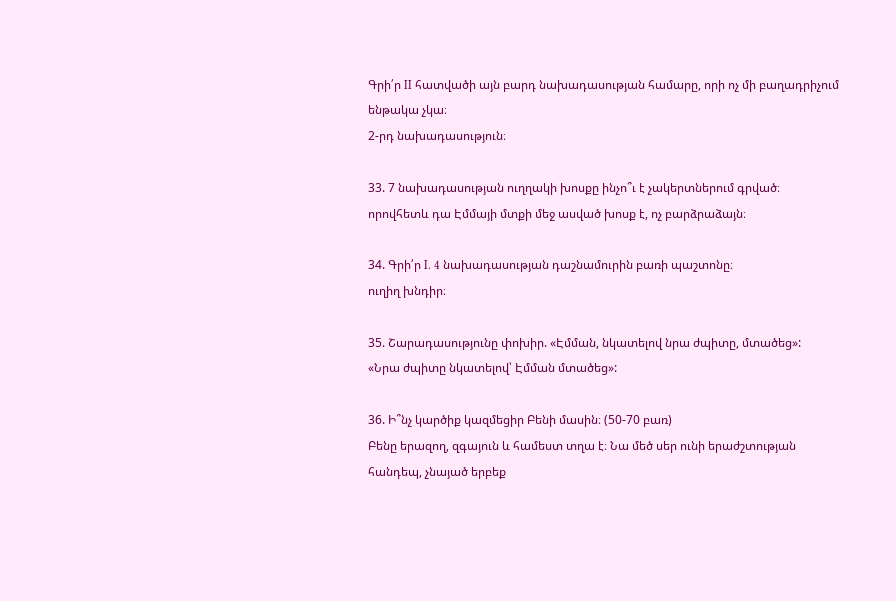Գրի՛ր II հատվածի այն բարդ նախադասության համարը, որի ոչ մի բաղադրիչում ենթակա չկա։
2-րդ նախադասություն։

33. 7 նախադասության ուղղակի խոսքը ինչո՞ւ է չակերտներում գրված։
որովհետև դա Էմմայի մտքի մեջ ասված խոսք է, ոչ բարձրաձայն։

34. Գրի՛ր I. 4 նախադասության դաշնամուրին բառի պաշտոնը։
ուղիղ խնդիր։

35. Շարադասությունը փոխիր. «Էմման, նկատելով նրա ժպիտը, մտածեց»:
«Նրա ժպիտը նկատելով՝ Էմման մտածեց»:

36. Ի՞նչ կարծիք կազմեցիր Բենի մասին։ (50-70 բառ)
Բենը երազող, զգայուն և համեստ տղա է։ Նա մեծ սեր ունի երաժշտության հանդեպ, չնայած երբեք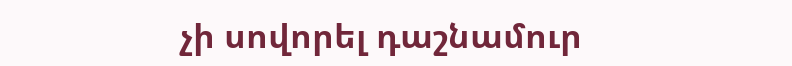չի սովորել դաշնամուր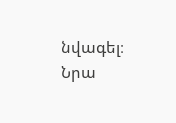նվագել։ Նրա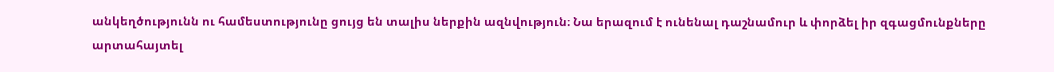անկեղծությունն ու համեստությունը ցույց են տալիս ներքին ազնվություն։ Նա երազում է ունենալ դաշնամուր և փորձել իր զգացմունքները արտահայտել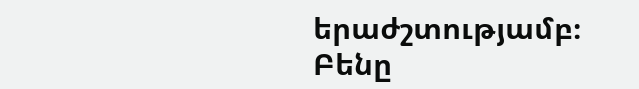երաժշտությամբ։ Բենը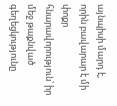այնպիսի մարդ է, որին բավարար է մի փոքր հնարավորություն՝ իր մեջ թաքնված գեղեցկությունը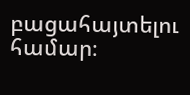բացահայտելու համար։